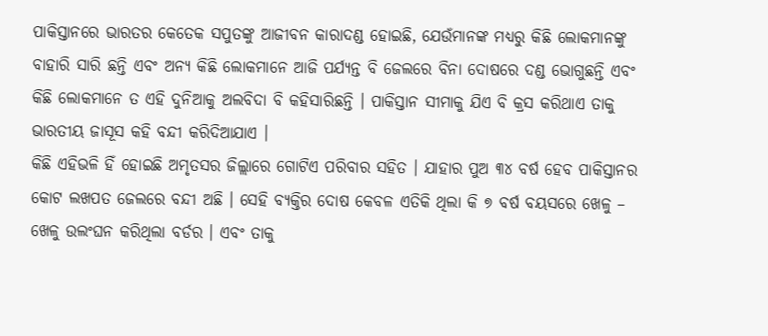ପାକିସ୍ତାନରେ ଭାରତର କେତେକ ସପୁତଙ୍କୁ ଆଜୀବନ କାରାଦଣ୍ଡ ହୋଇଛି, ଯେଉଁମାନଙ୍କ ମଧ୍ୟରୁ କିଛି ଲୋକମାନଙ୍କୁ ବାହାରି ସାରି ଛନ୍ତି ଏବଂ ଅନ୍ୟ କିଛି ଲୋକମାନେ ଆଜି ପର୍ଯ୍ୟନ୍ତ ବି ଜେଲରେ ବିନା ଦୋଷରେ ଦଣ୍ଡ ଭୋଗୁଛନ୍ତି ଏବଂ କିଛି ଲୋକମାନେ ତ ଏହି ଦୁନିଆକୁ ଅଲବିଦା ବି କହିସାରିଛନ୍ତି । ପାକିସ୍ତାନ ସୀମାକୁ ଯିଏ ବି କ୍ରସ କରିଥାଏ ତାକୁ ଭାରତୀୟ ଜାସୂସ କହି ବନ୍ଦୀ କରିଦିଆଯାଏ ।
କିଛି ଏହିଭଳି ହିଁ ହୋଇଛି ଅମୃତସର ଜିଲ୍ଲାରେ ଗୋଟିଏ ପରିବାର ସହିତ । ଯାହାର ପୁଅ ୩୪ ବର୍ଷ ହେବ ପାକିସ୍ତାନର କୋଟ ଲଖପତ ଜେଲରେ ବନ୍ଦୀ ଅଛି । ସେହି ବ୍ୟକ୍ତିର ଦୋଷ କେବଳ ଏତିକି ଥିଲା କି ୭ ବର୍ଷ ବୟସରେ ଖେଳୁ – ଖେଳୁ ଉଲଂଘନ କରିଥିଲା ବର୍ଡର । ଏବଂ ତାକୁ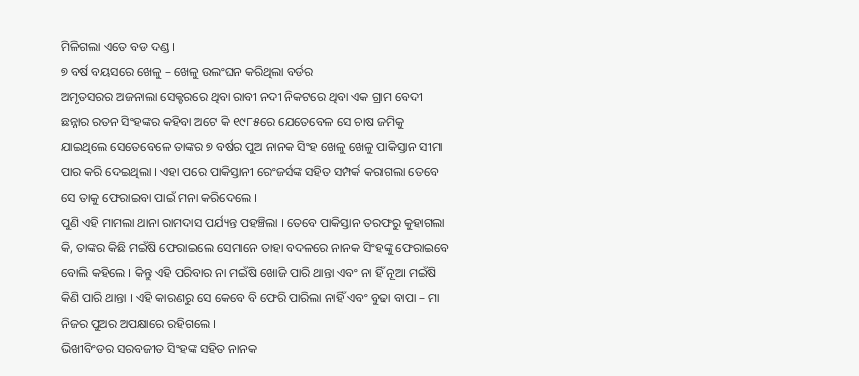ମିଳିଗଲା ଏତେ ବଡ ଦଣ୍ଡ ।
୭ ବର୍ଷ ବୟସରେ ଖେଳୁ – ଖେଳୁ ଉଲଂଘନ କରିଥିଲା ବର୍ଡର
ଅମୃତସରର ଅଜନାଲା ସେକ୍ଟରରେ ଥିବା ରାବୀ ନଦୀ ନିକଟରେ ଥିବା ଏକ ଗ୍ରାମ ବେଦୀ ଛନ୍ନାର ରତନ ସିଂହଙ୍କର କହିବା ଅଟେ କି ୧୯୮୫ରେ ଯେତେବେଳ ସେ ଚାଷ ଜମିକୁ ଯାଇଥିଲେ ସେତେବେଳେ ତାଙ୍କର ୭ ବର୍ଷର ପୁଅ ନାନକ ସିଂହ ଖେଳୁ ଖେଳୁ ପାକିସ୍ତାନ ସୀମା ପାର କରି ଦେଇଥିଲା । ଏହା ପରେ ପାକିସ୍ତାନୀ ରେଂଜର୍ସଙ୍କ ସହିତ ସମ୍ପର୍କ କରାଗଲା ତେବେ ସେ ତାକୁ ଫେରାଇବା ପାଇଁ ମନା କରିଦେଲେ ।
ପୁଣି ଏହି ମାମଲା ଥାନା ରାମଦାସ ପର୍ଯ୍ୟନ୍ତ ପହଞ୍ଚିଲା । ତେବେ ପାକିସ୍ତାନ ତରଫରୁ କୁହାଗଲା କି, ତାଙ୍କର କିଛି ମଇଁଷି ଫେରାଇଲେ ସେମାନେ ତାହା ବଦଳରେ ନାନକ ସିଂହଙ୍କୁ ଫେରାଇବେ ବୋଲି କହିଲେ । କିନ୍ତୁ ଏହି ପରିବାର ନା ମଇଁଷି ଖୋଜି ପାରି ଥାନ୍ତା ଏବଂ ନା ହିଁ ନୂଆ ମଇଁଷି କିଣି ପାରି ଥାନ୍ତା । ଏହି କାରଣରୁ ସେ କେବେ ବି ଫେରି ପାରିଲା ନାହିଁ ଏବଂ ବୁଢା ବାପା – ମା ନିଜର ପୁଅର ଅପକ୍ଷାରେ ରହିଗଲେ ।
ଭିଖୀବିଂଡର ସରବଜୀତ ସିଂହଙ୍କ ସହିତ ନାନକ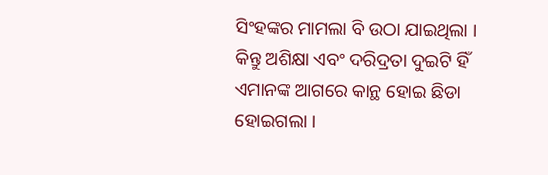ସିଂହଙ୍କର ମାମଲା ବି ଉଠା ଯାଇଥିଲା । କିନ୍ତୁ ଅଶିକ୍ଷା ଏବଂ ଦରିଦ୍ରତା ଦୁଇଟି ହିଁ ଏମାନଙ୍କ ଆଗରେ କାନ୍ଥ ହୋଇ ଛିଡା ହୋଇଗଲା ।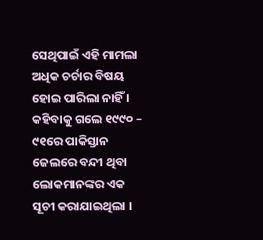ସେଥିପାଇଁ ଏହି ମାମଲା ଅଧିକ ଚର୍ଚାର ବିଷୟ ହୋଇ ପାରିଲା ନାହିଁ ।
କହିବାକୁ ଗଲେ ୧୯୯୦ – ୯୧ରେ ପାକିସ୍ତାନ ଜେଲରେ ବନ୍ଦୀ ଥିବା ଲୋକମାନଙ୍କର ଏକ ସୂଚୀ କରାଯାଇଥିଲା ।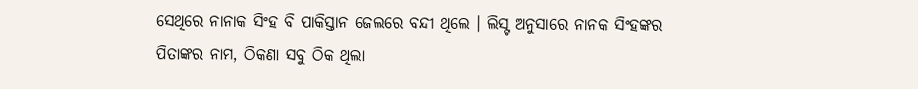ସେଥିରେ ନାନାକ ସିଂହ ବି ପାକିସ୍ତାନ ଜେଲରେ ବନ୍ଦୀ ଥିଲେ । ଲିସ୍ଟ ଅନୁସାରେ ନାନକ ସିଂହଙ୍କର ପିତାଙ୍କର ନାମ, ଠିକଣା ସବୁ ଠିକ ଥିଲା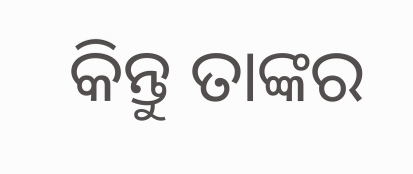କିନ୍ତୁ ତାଙ୍କର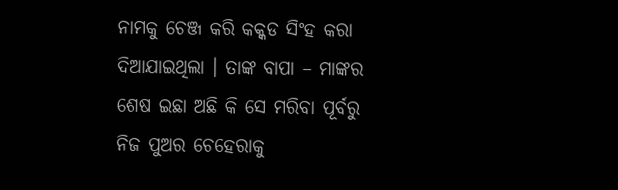ନାମକୁ ଚେଞ୍ଜ କରି କକ୍କଡ ସିଂହ କରା ଦିଆଯାଇଥିଲା । ତାଙ୍କ ବାପା – ମାଙ୍କର ଶେଷ ଇଛା ଅଛି କି ସେ ମରିବା ପୂର୍ବରୁ ନିଜ ପୁଅର ଚେହେରାକୁ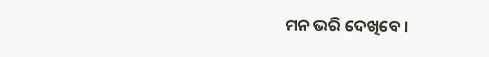ମନ ଭରି ଦେଖିବେ ।